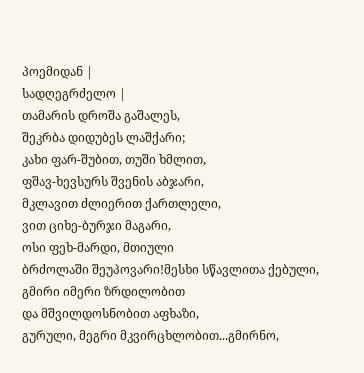პოემიდან |
სადღეგრძელო |
თამარის დროშა გაშალეს,
შეკრბა დიდუბეს ლაშქარი;
კახი ფარ-შუბით, თუში ხმლით,
ფშავ-ხევსურს შვენის აბჯარი,
მკლავით ძლიერით ქართლელი,
ვით ციხე-ბურჯი მაგარი,
ოსი ფეხ-მარდი, მთიული
ბრძოლაში შეუპოვარი!მესხი სწავლითა ქებული,
გმირი იმერი ზრდილობით
და მშვილდოსნობით აფხაზი,
გურული, მეგრი მკვირცხლობით...გმირნო,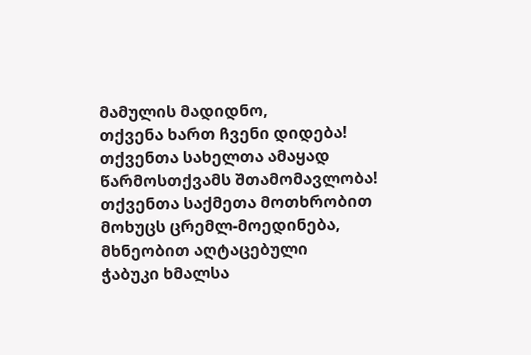მამულის მადიდნო,
თქვენა ხართ ჩვენი დიდება!
თქვენთა სახელთა ამაყად
წარმოსთქვამს შთამომავლობა!
თქვენთა საქმეთა მოთხრობით
მოხუცს ცრემლ-მოედინება,
მხნეობით აღტაცებული
ჭაბუკი ხმალსა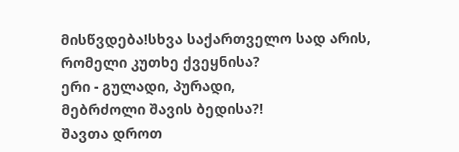მისწვდება!სხვა საქართველო სად არის,
რომელი კუთხე ქვეყნისა?
ერი - გულადი, პურადი,
მებრძოლი შავის ბედისა?!
შავთა დროთ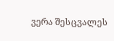ვერა შესცვალეს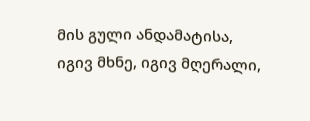მის გული ანდამატისა,
იგივ მხნე, იგივ მღერალი,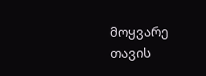მოყვარე თავის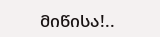მიწისა!..